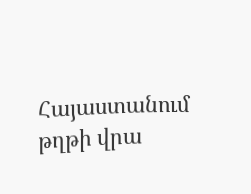Հայաստանում թղթի վրա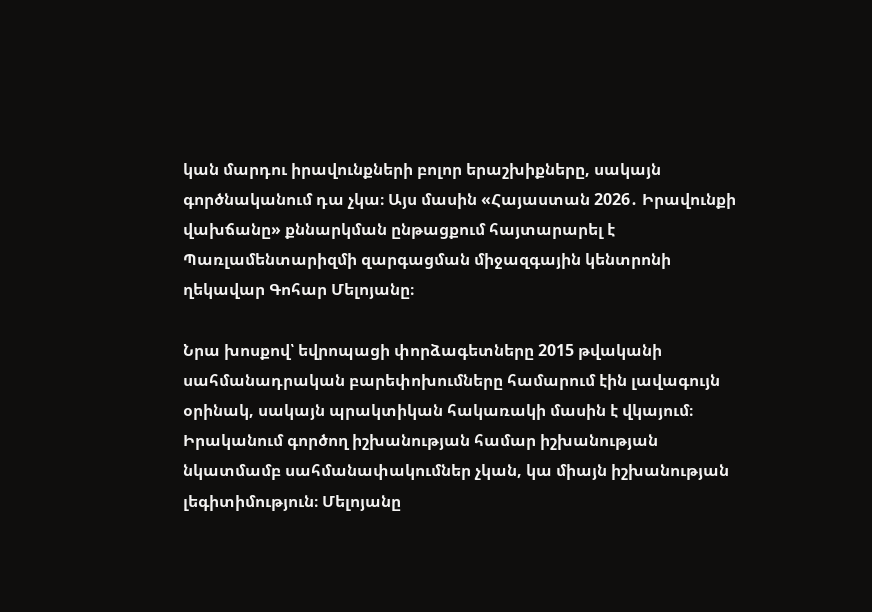կան մարդու իրավունքների բոլոր երաշխիքները, սակայն գործնականում դա չկա։ Այս մասին «Հայաստան 2026․ Իրավունքի վախճանը» քննարկման ընթացքում հայտարարել է Պառլամենտարիզմի զարգացման միջազգային կենտրոնի ղեկավար Գոհար Մելոյանը։

Նրա խոսքով՝ եվրոպացի փորձագետները 2015 թվականի սահմանադրական բարեփոխումները համարում էին լավագույն օրինակ, սակայն պրակտիկան հակառակի մասին է վկայում։ Իրականում գործող իշխանության համար իշխանության նկատմամբ սահմանափակումներ չկան, կա միայն իշխանության լեգիտիմություն։ Մելոյանը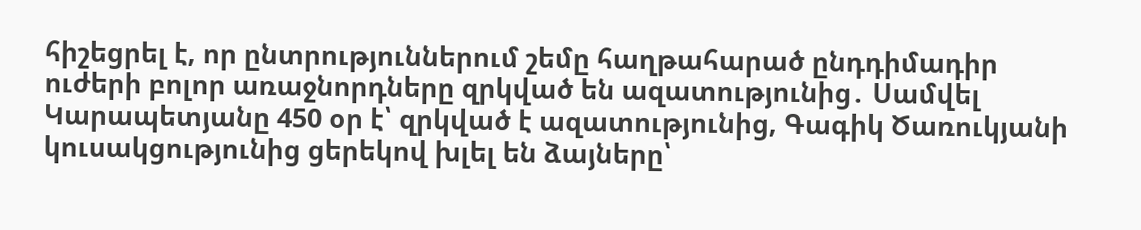հիշեցրել է, որ ընտրություններում շեմը հաղթահարած ընդդիմադիր ուժերի բոլոր առաջնորդները զրկված են ազատությունից․ Սամվել Կարապետյանը 450 օր է՝ զրկված է ազատությունից, Գագիկ Ծառուկյանի կուսակցությունից ցերեկով խլել են ձայները՝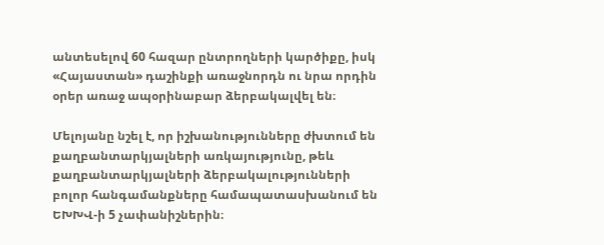անտեսելով 60 հազար ընտրողների կարծիքը, իսկ «Հայաստան» դաշինքի առաջնորդն ու նրա որդին օրեր առաջ ապօրինաբար ձերբակալվել են։

Մելոյանը նշել է, որ իշխանությունները ժխտում են քաղբանտարկյալների առկայությունը, թեև քաղբանտարկյալների ձերբակալությունների բոլոր հանգամանքները համապատասխանում են ԵԽԽՎ-ի 5 չափանիշներին։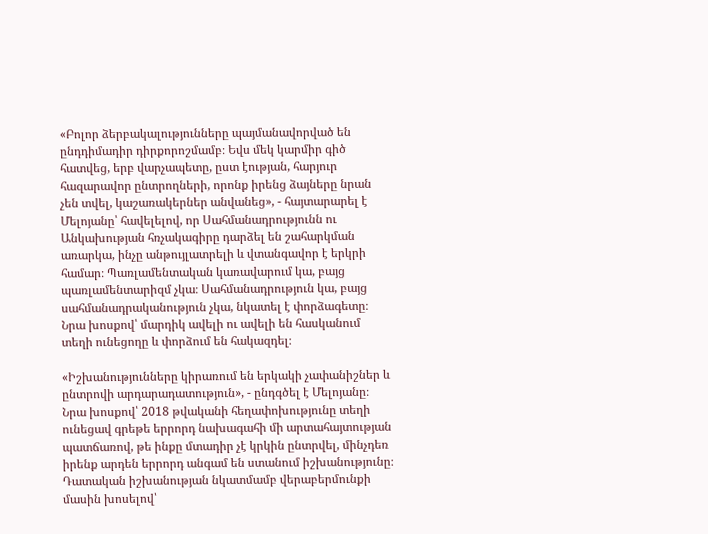«Բոլոր ձերբակալությունները պայմանավորված են ընդդիմադիր դիրքորոշմամբ։ Եվս մեկ կարմիր գիծ հատվեց, երբ վարչապետը, ըստ էության, հարյուր հազարավոր ընտրողների, որոնք իրենց ձայները նրան չեն տվել, կաշառակերներ անվանեց», - հայտարարել է Մելոյանը՝ հավելելով, որ Սահմանադրությունն ու Անկախության հռչակագիրը դարձել են շահարկման առարկա, ինչը անթույլատրելի և վտանգավոր է երկրի համար։ Պառլամենտական կառավարում կա, բայց պառլամենտարիզմ չկա։ Սահմանադրություն կա, բայց սահմանադրականություն չկա, նկատել է փորձագետը։ Նրա խոսքով՝ մարդիկ ավելի ու ավելի են հասկանում տեղի ունեցողը և փորձում են հակազդել։

«Իշխանությունները կիրառում են երկակի չափանիշներ և ընտրովի արդարադատություն», - ընդգծել է Մելոյանը։ Նրա խոսքով՝ 2018 թվականի հեղափոխությունը տեղի ունեցավ գրեթե երրորդ նախագահի մի արտահայտության պատճառով, թե ինքը մտադիր չէ կրկին ընտրվել, մինչդեռ իրենք արդեն երրորդ անգամ են ստանում իշխանությունը։ Դատական իշխանության նկատմամբ վերաբերմունքի մասին խոսելով՝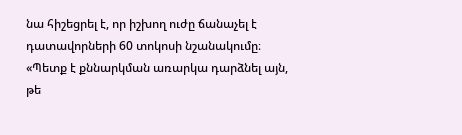նա հիշեցրել է, որ իշխող ուժը ճանաչել է դատավորների 60 տոկոսի նշանակումը։ «Պետք է քննարկման առարկա դարձնել այն, թե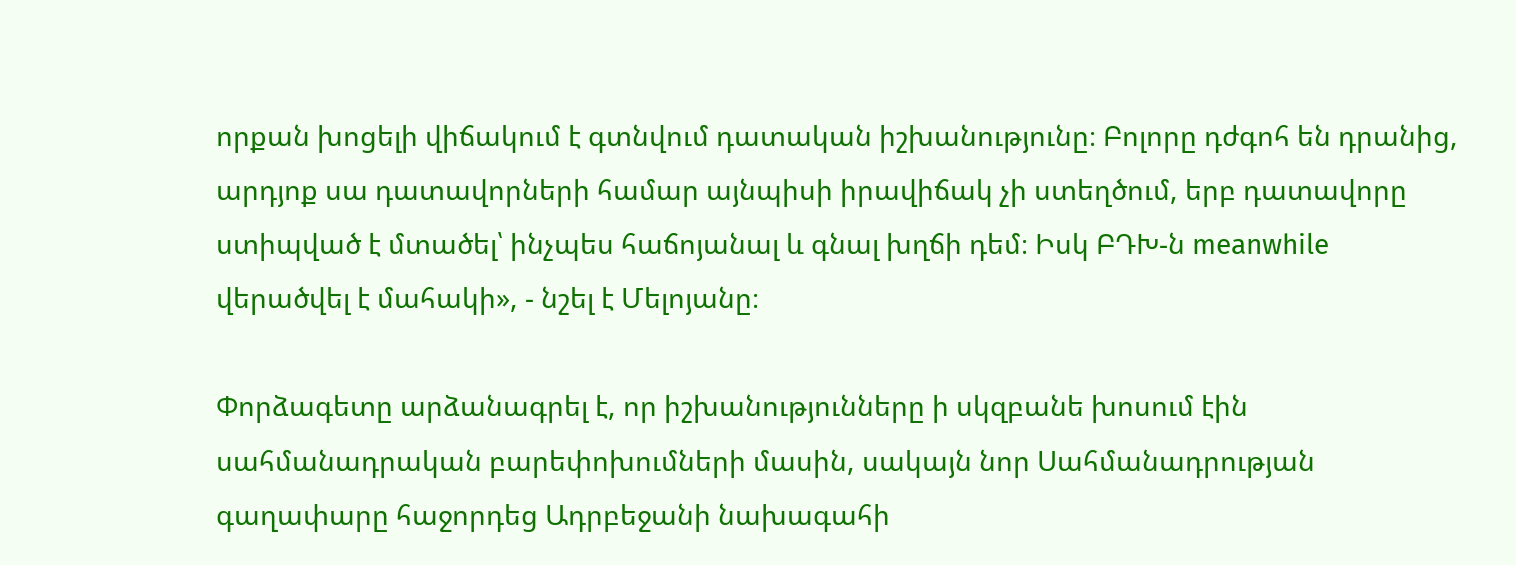որքան խոցելի վիճակում է գտնվում դատական իշխանությունը։ Բոլորը դժգոհ են դրանից, արդյոք սա դատավորների համար այնպիսի իրավիճակ չի ստեղծում, երբ դատավորը ստիպված է մտածել՝ ինչպես հաճոյանալ և գնալ խղճի դեմ։ Իսկ ԲԴԽ-ն meanwhile վերածվել է մահակի», - նշել է Մելոյանը։

Փորձագետը արձանագրել է, որ իշխանությունները ի սկզբանե խոսում էին սահմանադրական բարեփոխումների մասին, սակայն նոր Սահմանադրության գաղափարը հաջորդեց Ադրբեջանի նախագահի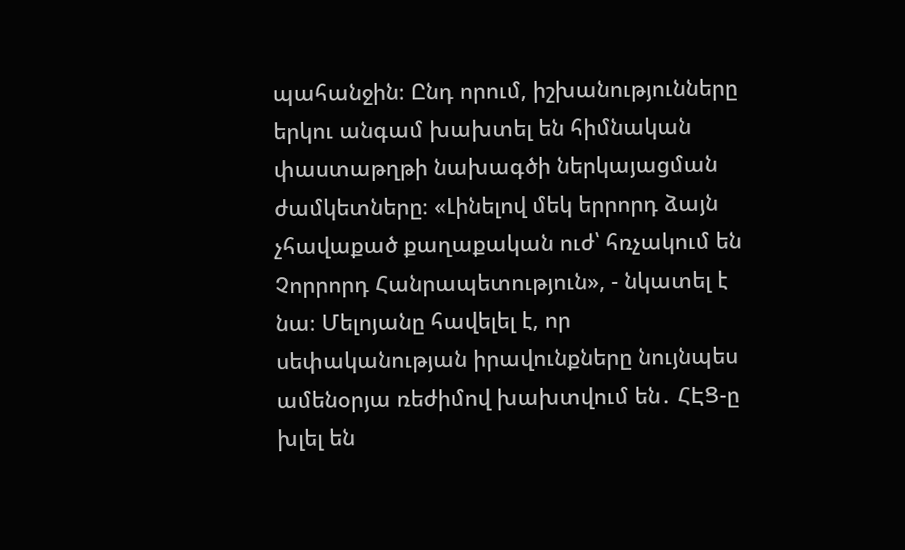պահանջին։ Ընդ որում, իշխանությունները երկու անգամ խախտել են հիմնական փաստաթղթի նախագծի ներկայացման ժամկետները։ «Լինելով մեկ երրորդ ձայն չհավաքած քաղաքական ուժ՝ հռչակում են Չորրորդ Հանրապետություն», - նկատել է նա։ Մելոյանը հավելել է, որ սեփականության իրավունքները նույնպես ամենօրյա ռեժիմով խախտվում են․ ՀԷՑ-ը խլել են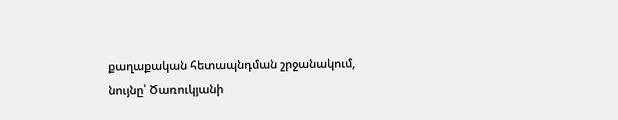քաղաքական հետապնդման շրջանակում, նույնը՝ Ծառուկյանի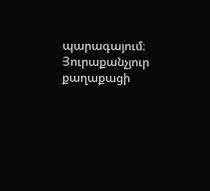պարագայում։ Յուրաքանչյուր քաղաքացի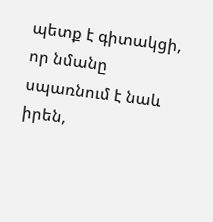պետք է գիտակցի, որ նմանը սպառնում է նաև իրեն,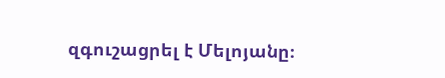զգուշացրել է Մելոյանը։